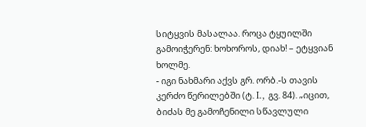სიტყვის მასალაა. როცა ტყუილში გამოიჭერენ: ხოხოროს, დიახ! – ეტყვიან ხოლმე.
- იგი ნახმარი აქვს გრ. ორბ.-ს თავის კერძო წერილებში (ტ. I., გვ. 84). „იცით, ბიძას მე გამოჩენილი სწავლული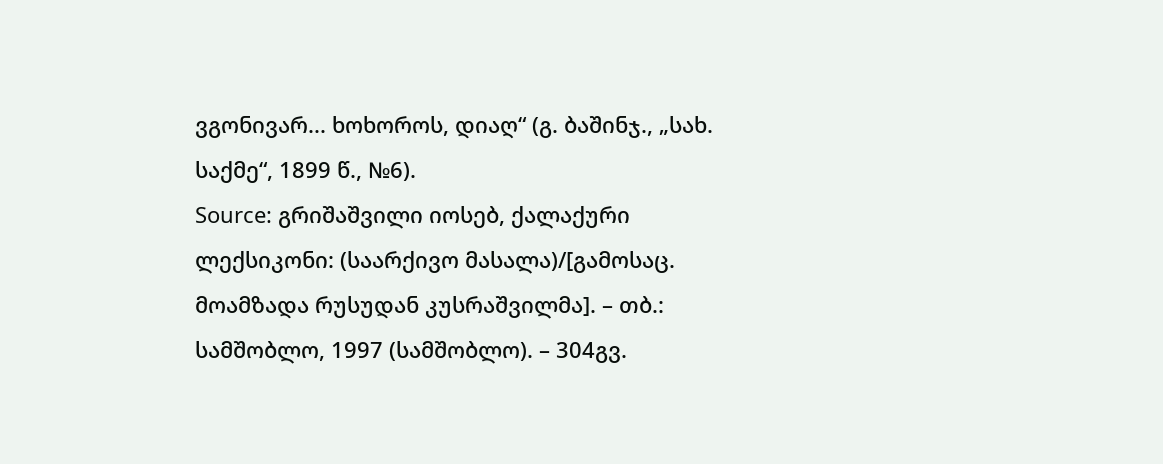ვგონივარ... ხოხოროს, დიაღ“ (გ. ბაშინჯ., „სახ. საქმე“, 1899 წ., №6).
Source: გრიშაშვილი იოსებ, ქალაქური ლექსიკონი: (საარქივო მასალა)/[გამოსაც. მოამზადა რუსუდან კუსრაშვილმა]. – თბ.: სამშობლო, 1997 (სამშობლო). – 304გვ.